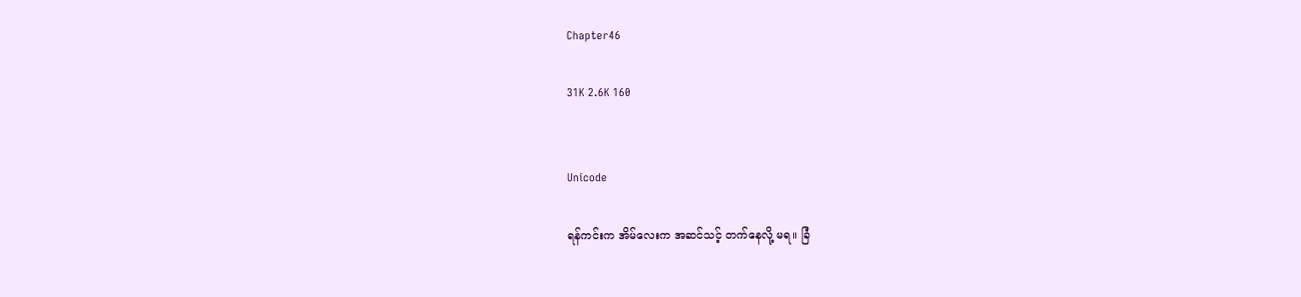Chapter46

31K 2.6K 160


Unicode

ရန်ကင်းက အိမ်လေးက အဆင်သင့် တက်နေလို့ မရ။ ခြံ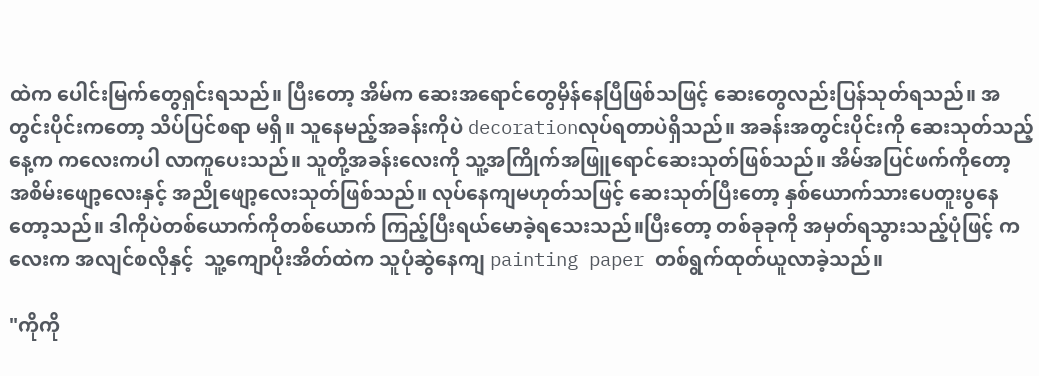ထဲက ပေါင်းမြက်တွေရှင်းရသည်။ ပြီးတော့ အိမ်က ဆေးအရောင်တွေမှိန်နေပြီဖြစ်သဖြင့် ဆေးတွေလည်းပြန်သုတ်ရသည်။ အတွင်းပိုင်းကတော့ သိပ်ပြင်စရာ မရှိ။ သူနေမည့်အခန်းကိုပဲ decorationလုပ်ရတာပဲရှိသည်။ အခန်းအတွင်းပိုင်းကို ဆေးသုတ်သည့်နေ့က ကလေးကပါ လာကူပေးသည်။ သူတို့အခန်းလေးကို သူ့အကြိုက်အဖြူရောင်ဆေးသုတ်ဖြစ်သည်။ အိမ်အပြင်ဖက်ကိုတော့ အစိမ်းဖျော့လေးနှင့် အညိုဖျော့လေးသုတ်ဖြစ်သည်။ လုပ်နေကျမဟုတ်သဖြင့် ဆေးသုတ်ပြီးတော့ နှစ်ယောက်သားပေတူးပွနေတော့သည်။ ဒါကိုပဲတစ်ယောက်ကိုတစ်ယောက် ကြည့်ပြီးရယ်မောခဲ့ရသေးသည်။ပြီးတော့ တစ်ခုခုကို အမှတ်ရသွားသည့်ပုံဖြင့် ကလေးက အလျင်စလိုနှင့်  သူ့ကျောပိုးအိတ်ထဲက သူပုံဆွဲနေကျ painting paper တစ်ရွက်ထုတ်ယူလာခဲ့သည်။

"ကိုကို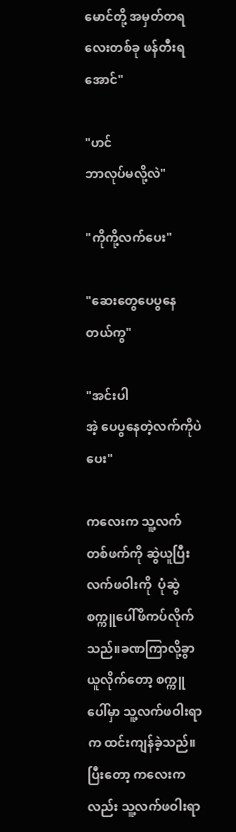မောင်တို့ အမှတ်တရ လေးတစ်ခု ဖန်တီးရအောင်"

"ဟင်
ဘာလုပ်မလို့လဲ"

"ကိုကို့လက်ပေး"

"ဆေးတွေပေပွနေတယ်ကွ"

"အင်းပါ
အဲ့ ပေပွနေတဲ့လက်ကိုပဲပေး"

ကလေးက သူ့လက်တစ်ဖက်ကို ဆွဲယူပြီး လက်ဖဝါးကို  ပုံဆွဲ စက္ကူပေါ်ဖိကပ်လိုက်သည်။ခဏကြာလို့ခွာယူလိုက်တော့ စက္ကူပေါ်မှာ သူ့လက်ဖဝါးရာက ထင်းကျန်ခဲ့သည်။ ပြီးတော့ ကလေးကလည်း သူ့လက်ဖဝါးရာ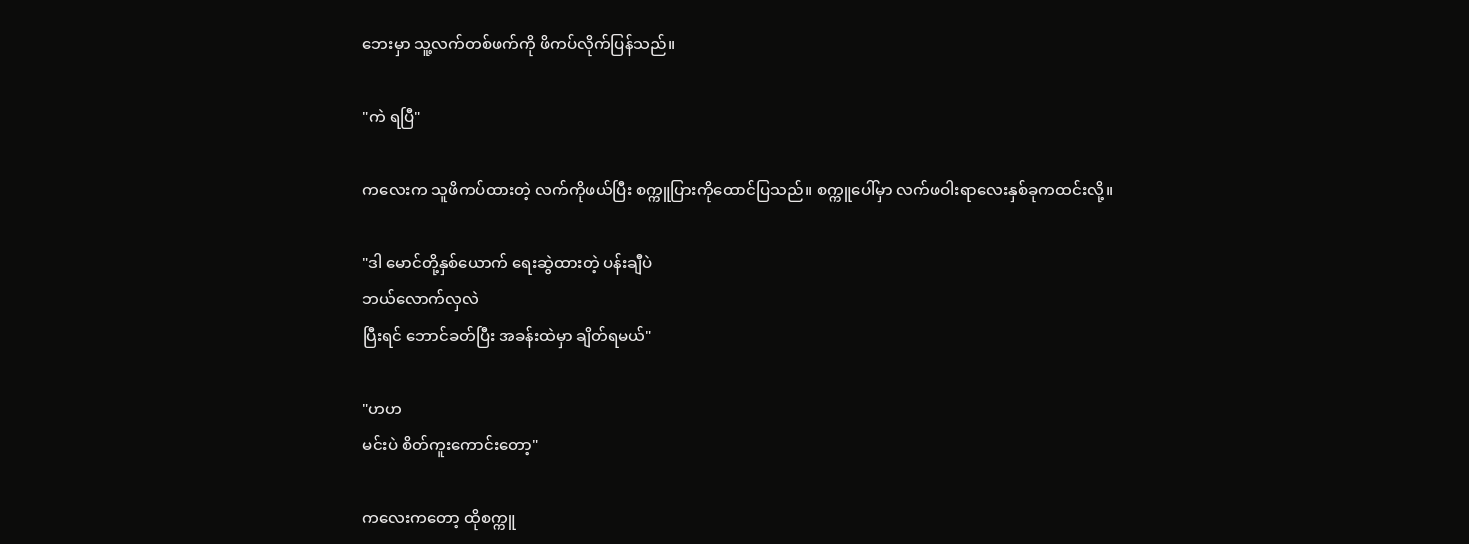ဘေးမှာ သူ့လက်တစ်ဖက်ကို ဖိကပ်လိုက်ပြန်သည်။

"ကဲ ရပြီ"

ကလေးက သူဖိကပ်ထားတဲ့ လက်ကိုဖယ်ပြီး စက္ကူပြားကိုထောင်ပြသည်။ စက္ကူပေါ်မှာ လက်ဖဝါးရာလေးနှစ်ခုကထင်းလို့။

"ဒါ မောင်တို့နှစ်ယောက် ရေးဆွဲထားတဲ့ ပန်းချီပဲ
ဘယ်လောက်လှလဲ
ပြီးရင် ဘောင်ခတ်ပြီး အခန်းထဲမှာ ချိတ်ရမယ်"

"ဟဟ
မင်းပဲ စိတ်ကူးကောင်းတော့"

ကလေးကတော့ ထိုစက္ကူ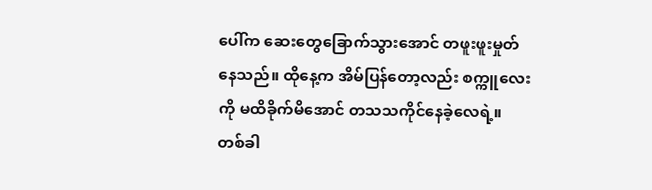ပေါ်က ဆေးတွေခြောက်သွားအောင် တဖူးဖူးမှုတ်နေသည်။ ထိုနေ့က အိမ်ပြန်တော့လည်း စက္ကူလေးကို မထိခိုက်မိအောင် တသသကိုင်နေခဲ့လေရဲ့။ တစ်ခါ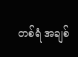တစ်ရံ အချစ်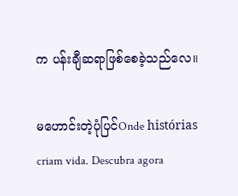က ပန်းချီဆရာဖြစ်စေခဲ့သည်လေ။

မဟောင်းတဲ့ပုံပြင်Onde histórias criam vida. Descubra agora